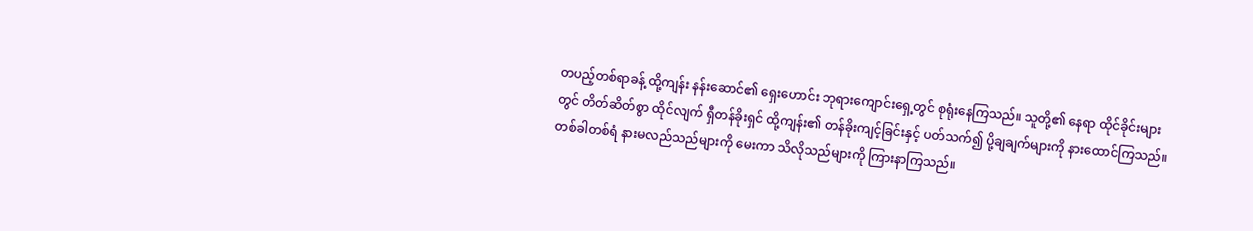တပည့်တစ်ရာခန့် ထို့ကျန်း နန်းဆောင်၏ ရှေးဟောင်း ဘုရားကျောင်းရှေ့တွင် စုရုံးနေကြသည်။ သူတို့၏ နေရာ ထိုင်ခိုင်းများတွင် တိတ်ဆိတ်စွာ ထိုင်လျက် ရှီတန်ခိုးရှင် ထို့ကျန်း၏ တန်ခိုးကျင့်ခြင်းနှင့် ပတ်သက်၍ ပို့ချချက်များကို နားထောင်ကြသည်။ တစ်ခါတစ်ရံ နားမလည်သည်များကို မေးကာ သိလိုသည်များကို ကြားနာကြသည်။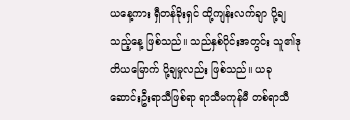ယနေ့ကား ရှီတန်ခိုးရှင် ထို့ကျန်းလက်ချာ ပို့ချသည့်နေ့ ဖြစ်သည်။ သည်နှစ်ပိုင်းအတွင်း သူ၏ဒုတိယမြောက် ပို့ချမှုလည်း ဖြစ်သည်။ ယခု ဆောင်းဦးရာသီဖြစ်ရာ ရာသီမကုန်မီ တစ်ရာသီ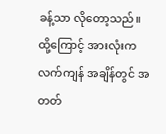ခန့်သာ လိုတော့သည်။ ထို့ကြောင့် အားလုံးက လက်ကျန် အချိန်တွင် အတတ်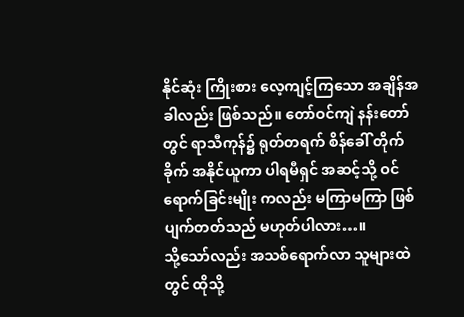နိုင်ဆုံး ကြိုးစား လေ့ကျင့်ကြသော အချိန်အခါလည်း ဖြစ်သည်။ တော်ဝင်ကျဲ နန်းတော်တွင် ရာသီကုန်၌ ရုတ်တရက် စိန်ခေါ် တိုက်ခိုက် အနိုင်ယူကာ ပါရမီရှင် အဆင့်သို့ ဝင်ရောက်ခြင်းမျိုး ကလည်း မကြာမကြာ ဖြစ်ပျက်တတ်သည် မဟုတ်ပါလား…။
သို့သော်လည်း အသစ်ရောက်လာ သူများထဲတွင် ထိုသို့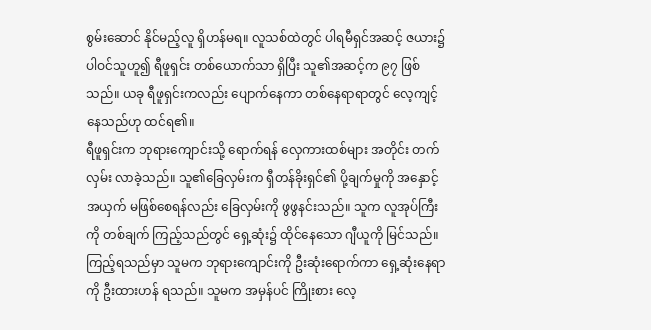စွမ်းဆောင် နိုင်မည့်လူ ရှိဟန်မရ။ လူသစ်ထဲတွင် ပါရမီရှင်အဆင့် ဇယား၌ ပါဝင်သူဟူ၍ ရီဖူရှင်း တစ်ယောက်သာ ရှိပြီး သူ၏အဆင့်က ၉၇ ဖြစ်သည်။ ယခု ရီဖူရှင်းကလည်း ပျောက်နေကာ တစ်နေရာရာတွင် လေ့ကျင့်နေသည်ဟု ထင်ရ၏။
ရီဖူရှင်းက ဘုရားကျောင်းသို့ ရောက်ရန် လှေကားထစ်များ အတိုင်း တက်လှမ်း လာခဲ့သည်။ သူ၏ခြေလှမ်းက ရှီတန်ခိုးရှင်၏ ပို့ချက်မှုကို အနှောင့်အယှက် မဖြစ်စေရန်လည်း ခြေလှမ်းကို ဖွဖွနင်းသည်။ သူက လူအုပ်ကြီးကို တစ်ချက် ကြည့်သည်တွင် ရှေ့ဆုံး၌ ထိုင်နေသော ဂျီယူကို မြင်သည်။ ကြည့်ရသည်မှာ သူမက ဘုရားကျောင်းကို ဦးဆုံးရောက်ကာ ရှေ့ဆုံးနေရာကို ဦးထားဟန် ရသည်။ သူမက အမှန်ပင် ကြိုးစား လေ့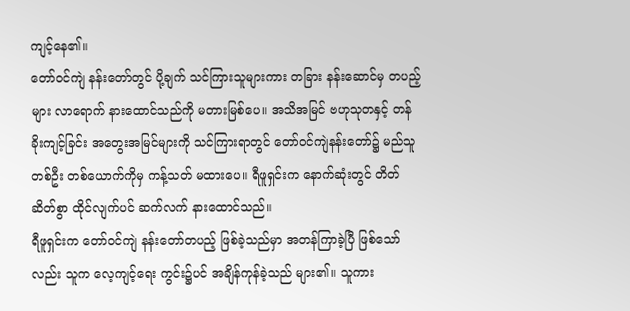ကျင့်နေ၏။
တော်ဝင်ကျဲ နန်းတော်တွင် ပို့ချက် သင်ကြားသူများကား တခြား နန်းဆောင်မှ တပည့်များ လာရောက် နားထောင်သည်ကို မတားမြစ်ပေ။ အသိအမြင် ဗဟုသုတနှင့် တန်ခိုးကျင့်ခြင်း အတွေးအမြင်များကို သင်ကြားရာတွင် တော်ဝင်ကျဲနန်းတော်၌ မည်သူတစ်ဦး တစ်ယောက်ကိုမှ ကန့်သတ် မထားပေ။ ရီဖူရှင်းက နောက်ဆုံးတွင် တိတ်ဆိတ်စွာ ထိုင်လျက်ပင် ဆက်လက် နားထောင်သည်။
ရီဖူရှင်းက တော်ဝင်ကျဲ နန်းတော်တပည့် ဖြစ်ခဲ့သည်မှာ အတန်ကြာခဲ့ပြီ ဖြစ်သော်လည်း သူက လေ့ကျင့်ရေး ကွင်း၌ပင် အချိန်ကုန်ခဲ့သည် များ၏။ သူကား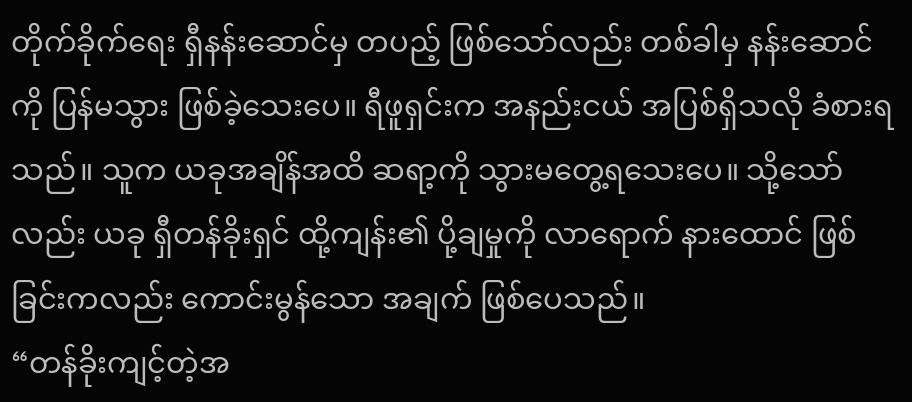တိုက်ခိုက်ရေး ရှီနန်းဆောင်မှ တပည့် ဖြစ်သော်လည်း တစ်ခါမှ နန်းဆောင်ကို ပြန်မသွား ဖြစ်ခဲ့သေးပေ။ ရီဖူရှင်းက အနည်းငယ် အပြစ်ရှိသလို ခံစားရသည်။ သူက ယခုအချိန်အထိ ဆရာ့ကို သွားမတွေ့ရသေးပေ။ သို့သော်လည်း ယခု ရှီတန်ခိုးရှင် ထို့ကျန်း၏ ပို့ချမှုကို လာရောက် နားထောင် ဖြစ်ခြင်းကလည်း ကောင်းမွန်သော အချက် ဖြစ်ပေသည်။
“တန်ခိုးကျင့်တဲ့အ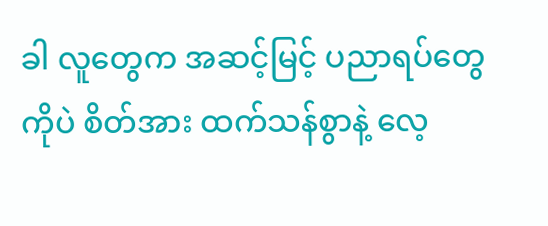ခါ လူတွေက အဆင့်မြင့် ပညာရပ်တွေကိုပဲ စိတ်အား ထက်သန်စွာနဲ့ လေ့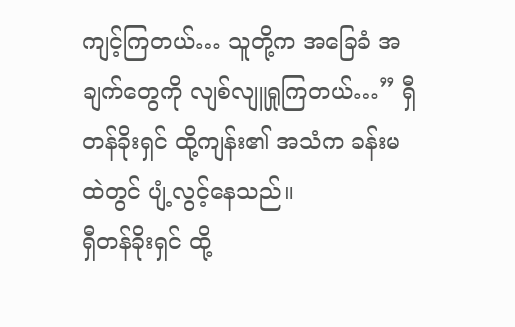ကျင့်ကြတယ်… သူတို့က အခြေခံ အချက်တွေကို လျစ်လျူရှုကြတယ်…” ရှီတန်ခိုးရှင် ထို့ကျန်း၏ အသံက ခန်းမထဲတွင် ပျံ့လွင့်နေသည်။
ရှီတန်ခိုးရှင် ထို့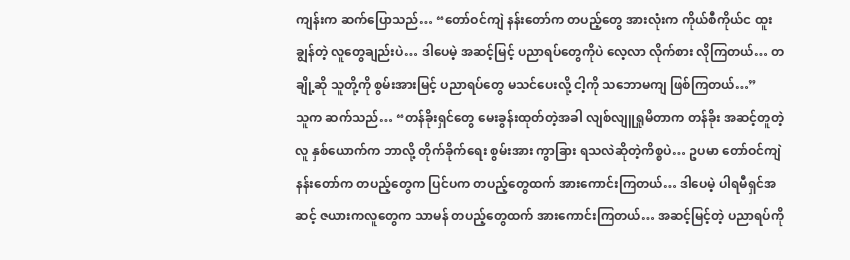ကျန်းက ဆက်ပြောသည်… “တော်ဝင်ကျဲ နန်းတော်က တပည့်တွေ အားလုံးက ကိုယ်စီကိုယ်င ထူးချွန်တဲ့ လူတွေချည်းပဲ… ဒါပေမဲ့ အဆင့်မြင့် ပညာရပ်တွေကိုပဲ လေ့လာ လိုက်စား လိုကြတယ်… တချို့ဆို သူတို့ကို စွမ်းအားမြင့် ပညာရပ်တွေ မသင်ပေးလို့ ငါ့ကို သဘောမကျ ဖြစ်ကြတယ်…”
သူက ဆက်သည်… “တန်ခိုးရှင်တွေ မေးခွန်းထုတ်တဲ့အခါ လျစ်လျူရှုမိတာက တန်ခိုး အဆင့်တူတဲ့လူ နှစ်ယောက်က ဘာလို့ တိုက်ခိုက်ရေး စွမ်းအား ကွာခြား ရသလဲဆိုတဲ့ကိစ္စပဲ… ဥပမာ တော်ဝင်ကျဲ နန်းတော်က တပည့်တွေက ပြင်ပက တပည့်တွေထက် အားကောင်းကြတယ်… ဒါပေမဲ့ ပါရမီရှင်အဆင့် ဇယားကလူတွေက သာမန် တပည့်တွေထက် အားကောင်းကြတယ်… အဆင့်မြင့်တဲ့ ပညာရပ်ကို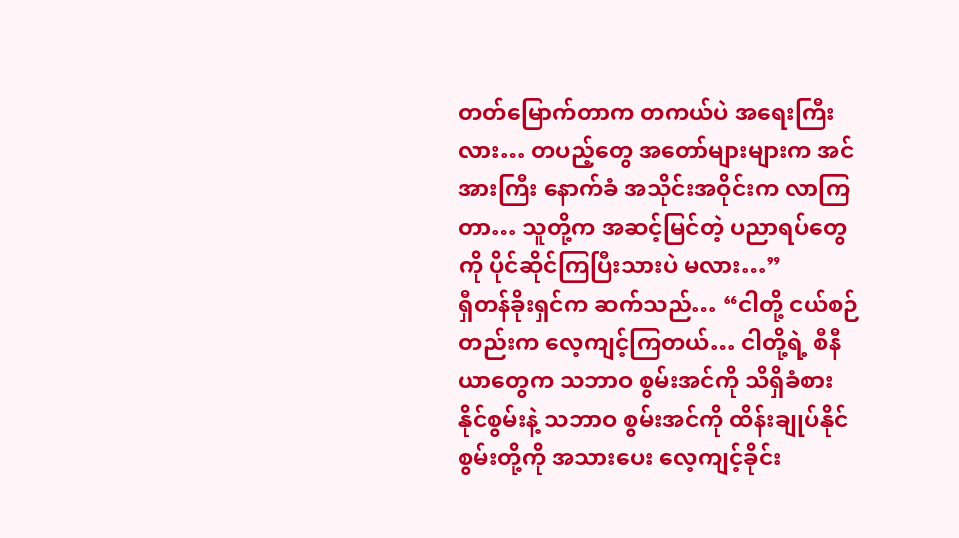တတ်မြောက်တာက တကယ်ပဲ အရေးကြီးလား… တပည့်တွေ အတော်များများက အင်အားကြီး နောက်ခံ အသိုင်းအဝိုင်းက လာကြတာ… သူတို့က အဆင့်မြင်တဲ့ ပညာရပ်တွေကို ပိုင်ဆိုင်ကြပြီးသားပဲ မလား…”
ရှီတန်ခိုးရှင်က ဆက်သည်… “ငါတို့ ငယ်စဉ်တည်းက လေ့ကျင့်ကြတယ်… ငါတို့ရဲ့ စီနီယာတွေက သဘာဝ စွမ်းအင်ကို သိရှိခံစား နိုင်စွမ်းနဲ့ သဘာဝ စွမ်းအင်ကို ထိန်းချုပ်နိုင်စွမ်းတို့ကို အသားပေး လေ့ကျင့်ခိုင်း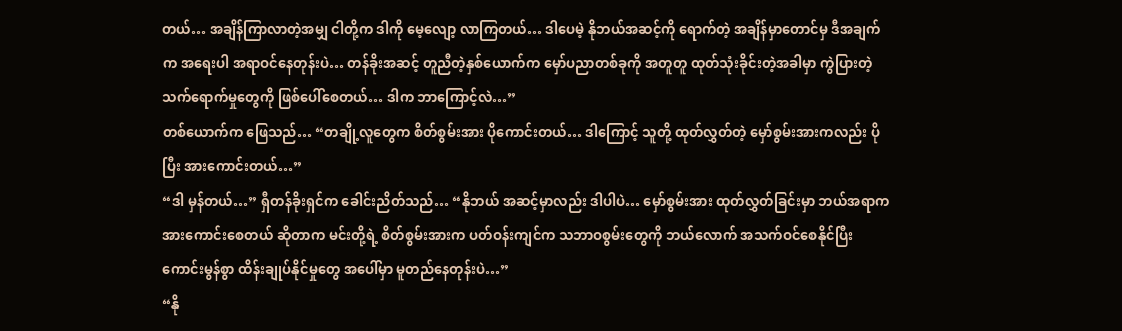တယ်… အချိန်ကြာလာတဲ့အမျှ ငါတို့က ဒါကို မေ့လျော့ လာကြတယ်… ဒါပေမဲ့ နိုဘယ်အဆင့်ကို ရောက်တဲ့ အချိန်မှာတောင်မှ ဒီအချက်က အရေးပါ အရာဝင်နေတုန်းပဲ… တန်ခိုးအဆင့် တူညီတဲ့နှစ်ယောက်က မှော်ပညာတစ်ခုကို အတူတူ ထုတ်သုံးခိုင်းတဲ့အခါမှာ ကွဲပြားတဲ့ သက်ရောက်မှုတွေကို ဖြစ်ပေါ်စေတယ်… ဒါက ဘာကြောင့်လဲ…”
တစ်ယောက်က ဖြေသည်… “တချို့လူတွေက စိတ်စွမ်းအား ပိုကောင်းတယ်… ဒါကြောင့် သူတို့ ထုတ်လွှတ်တဲ့ မှော်စွမ်းအားကလည်း ပိုပြီး အားကောင်းတယ်…”
“ဒါ မှန်တယ်…” ရှီတန်ခိုးရှင်က ခေါင်းညိတ်သည်… “နိုဘယ် အဆင့်မှာလည်း ဒါပါပဲ… မှော်စွမ်းအား ထုတ်လွှတ်ခြင်းမှာ ဘယ်အရာက အားကောင်းစေတယ် ဆိုတာက မင်းတို့ရဲ့ စိတ်စွမ်းအားက ပတ်ဝန်းကျင်က သဘာဝစွမ်းတွေကို ဘယ်လောက် အသက်ဝင်စေနိုင်ပြီး ကောင်းမွန်စွာ ထိန်းချုပ်နိုင်မှုတွေ အပေါ်မှာ မူတည်နေတုန်းပဲ…”
“နို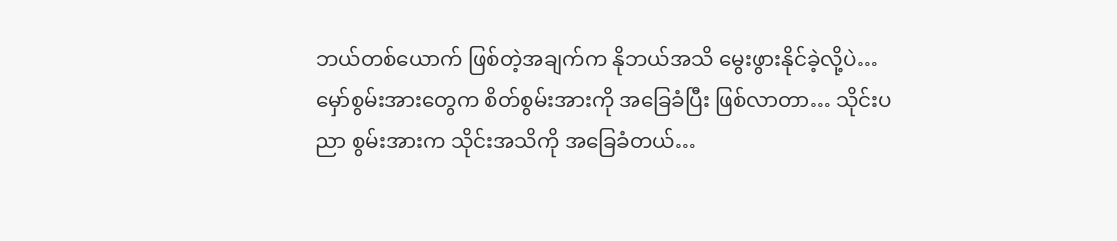ဘယ်တစ်ယောက် ဖြစ်တဲ့အချက်က နိုဘယ်အသိ မွေးဖွားနိုင်ခဲ့လို့ပဲ… မှော်စွမ်းအားတွေက စိတ်စွမ်းအားကို အခြေခံပြီး ဖြစ်လာတာ… သိုင်းပညာ စွမ်းအားက သိုင်းအသိကို အခြေခံတယ်…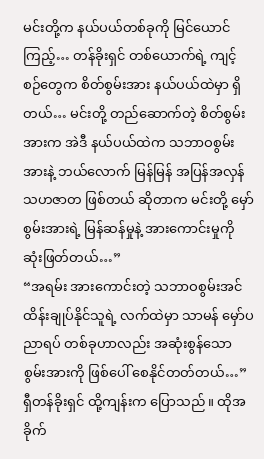မင်းတို့က နယ်ပယ်တစ်ခုကို မြင်ယောင်ကြည့်… တန်ခိုးရှင် တစ်ယောက်ရဲ့ ကျင့်စဉ်တွေက စိတ်စွမ်းအား နယ်ပယ်ထဲမှာ ရှိတယ်… မင်းတို့ တည်ဆောက်တဲ့ စိတ်စွမ်းအားက အဲဒီ နယ်ပယ်ထဲက သဘာဝစွမ်းအားနဲ့ ဘယ်လောက် မြန်မြန် အပြန်အလှန် သဟဇာတ ဖြစ်တယ် ဆိုတာက မင်းတို့ မှော်စွမ်းအားရဲ့ မြန်ဆန်မှုနဲ့ အားကောင်းမှုကို ဆုံးဖြတ်တယ်…”
“အရမ်း အားကောင်းတဲ့ သဘာဝစွမ်းအင် ထိန်းချုပ်နိုင်သူရဲ့ လက်ထဲမှာ သာမန် မှော်ပညာရပ် တစ်ခုဟာလည်း အဆုံးစွန်သော စွမ်းအားကို ဖြစ်ပေါ် စေနိုင်တတ်တယ်…” ရှီတန်ခိုးရှင် ထို့ကျန်းက ပြောသည်။ ထိုအခိုက်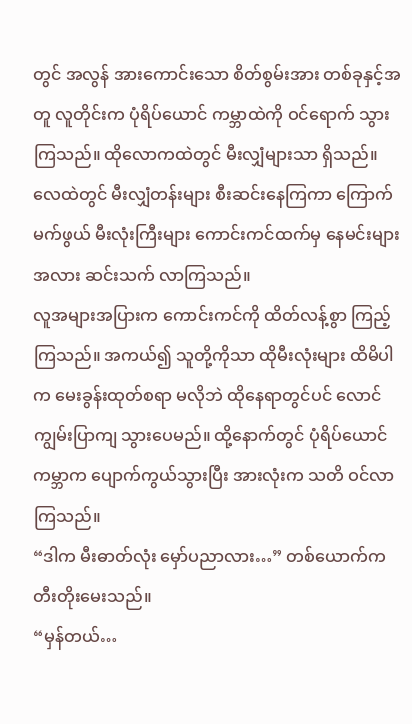တွင် အလွန် အားကောင်းသော စိတ်စွမ်းအား တစ်ခုနှင့်အတူ လူတိုင်းက ပုံရိပ်ယောင် ကမ္ဘာထဲကို ဝင်ရောက် သွားကြသည်။ ထိုလောကထဲတွင် မီးလျှံများသာ ရှိသည်။ လေထဲတွင် မီးလျှံတန်းများ စီးဆင်းနေကြကာ ကြောက်မက်ဖွယ် မီးလုံးကြီးများ ကောင်းကင်ထက်မှ နေမင်းများအလား ဆင်းသက် လာကြသည်။
လူအများအပြားက ကောင်းကင်ကို ထိတ်လန့်စွာ ကြည့်ကြသည်။ အကယ်၍ သူတို့ကိုသာ ထိုမီးလုံးများ ထိမိပါက မေးခွန်းထုတ်စရာ မလိုဘဲ ထိုနေရာတွင်ပင် လောင်ကျွမ်းပြာကျ သွားပေမည်။ ထို့နောက်တွင် ပုံရိပ်ယောင်ကမ္ဘာက ပျောက်ကွယ်သွားပြီး အားလုံးက သတိ ဝင်လာကြသည်။
“ဒါက မီးဓာတ်လုံး မှော်ပညာလား…” တစ်ယောက်က တီးတိုးမေးသည်။
“မှန်တယ်…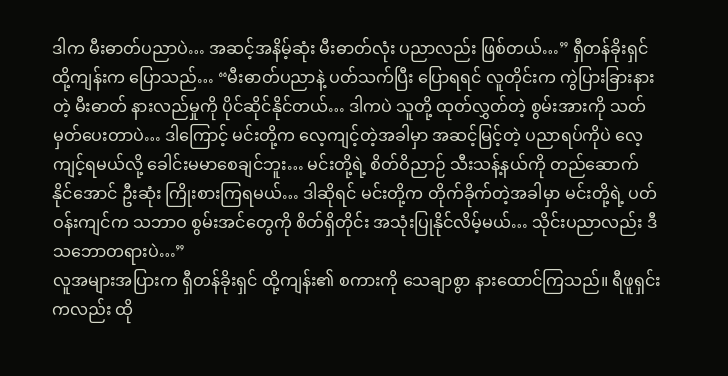ဒါက မီးဓာတ်ပညာပဲ… အဆင့်အနိမ့်ဆုံး မီးဓာတ်လုံး ပညာလည်း ဖြစ်တယ်…” ရှီတန်ခိုးရှင် ထို့ကျန်းက ပြောသည်… “မီးဓာတ်ပညာနဲ့ ပတ်သက်ပြီး ပြောရရင် လူတိုင်းက ကွဲပြားခြားနားတဲ့ မီးဓာတ် နားလည်မှုကို ပိုင်ဆိုင်နိုင်တယ်… ဒါကပဲ သူတို့ ထုတ်လွှတ်တဲ့ စွမ်းအားကို သတ်မှတ်ပေးတာပဲ… ဒါကြောင့် မင်းတို့က လေ့ကျင့်တဲ့အခါမှာ အဆင့်မြင့်တဲ့ ပညာရပ်ကိုပဲ လေ့ကျင့်ရမယ်လို့ ခေါင်းမမာစေချင်ဘူး… မင်းတို့ရဲ့ စိတ်ဝိညာဉ် သီးသန့်နယ်ကို တည်ဆောက် နိုင်အောင် ဦးဆုံး ကြိုးစားကြရမယ်… ဒါဆိုရင် မင်းတို့က တိုက်ခိုက်တဲ့အခါမှာ မင်းတို့ရဲ့ ပတ်ဝန်းကျင်က သဘာဝ စွမ်းအင်တွေကို စိတ်ရှိတိုင်း အသုံးပြုနိုင်လိမ့်မယ်… သိုင်းပညာလည်း ဒီသဘောတရားပဲ…”
လူအများအပြားက ရှီတန်ခိုးရှင် ထို့ကျန်း၏ စကားကို သေချာစွာ နားထောင်ကြသည်။ ရီဖူရှင်းကလည်း ထို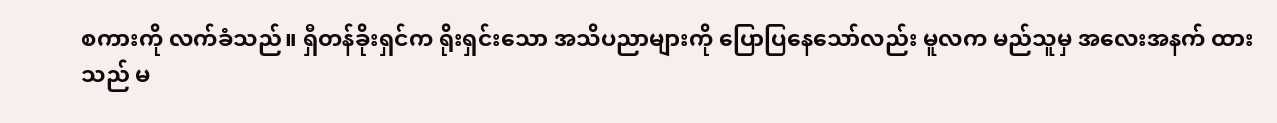စကားကို လက်ခံသည်။ ရှီတန်ခိုးရှင်က ရိုးရှင်းသော အသိပညာများကို ပြောပြနေသော်လည်း မူလက မည်သူမှ အလေးအနက် ထားသည် မ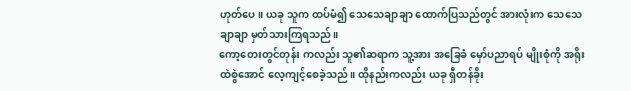ဟုတ်ပေ။ ယခု သူက ထပ်မံ၍ သေသေချာချာ ထောက်ပြသည်တွင် အားလုံးက သေသေချာချာ မှတ်သားကြရသည်။
ကော့တေးတွင်တုန်း ကလည်း သူ၏ဆရာက သူ့အား အခြေခံ မှော်ပညာရပ် မျိုးစုံကို အရိုးထဲစွဲအောင် လေ့ကျင့်စေခဲ့သည်။ ထိုနည်းကလည်း ယခု ရှီတန်ခိုး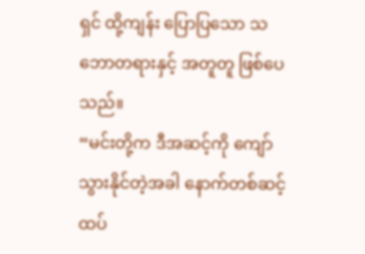ရှင် ထို့ကျန်း ပြောပြသော သဘောတရားနှင့် အတူတူ ဖြစ်ပေသည်။
“မင်းတို့က ဒီအဆင့်ကို ကျော်သွားနိုင်တဲ့အခါ နောက်တစ်ဆင့် ထပ်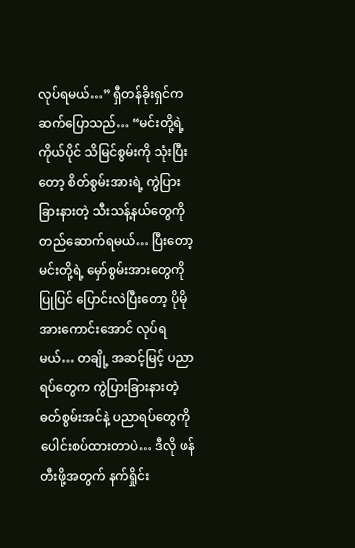လုပ်ရမယ်…” ရှီတန်ခိုးရှင်က ဆက်ပြောသည်… “မင်းတို့ရဲ့ ကိုယ်ပိုင် သိမြင်စွမ်းကို သုံးပြီးတော့ စိတ်စွမ်းအားရဲ့ ကွဲပြားခြားနားတဲ့ သီးသန့်နယ်တွေကို တည်ဆောက်ရမယ်… ပြီးတော့ မင်းတို့ရဲ့ မှော်စွမ်းအားတွေကို ပြုပြင် ပြောင်းလဲပြီးတော့ ပိုမို အားကောင်းအောင် လုပ်ရမယ်… တချို့ အဆင့်မြင့် ပညာရပ်တွေက ကွဲပြားခြားနားတဲ့ ဓတ်စွမ်းအင်နဲ့ ပညာရပ်တွေကို ပေါင်းစပ်ထားတာပဲ… ဒီလို ဖန်တီးဖို့အတွက် နက်ရှိုင်း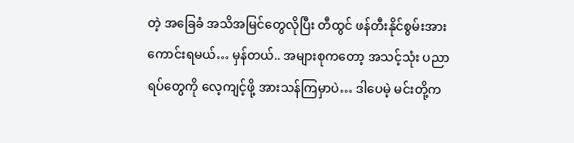တဲ့ အခြေခံ အသိအမြင်တွေလိုပြီး တီထွင် ဖန်တီးနိုင်စွမ်းအား ကောင်းရမယ်… မှန်တယ်.. အများစုကတော့ အသင့်သုံး ပညာရပ်တွေကို လေ့ကျင့်ဖို့ အားသန်ကြမှာပဲ… ဒါပေမဲ့ မင်းတို့က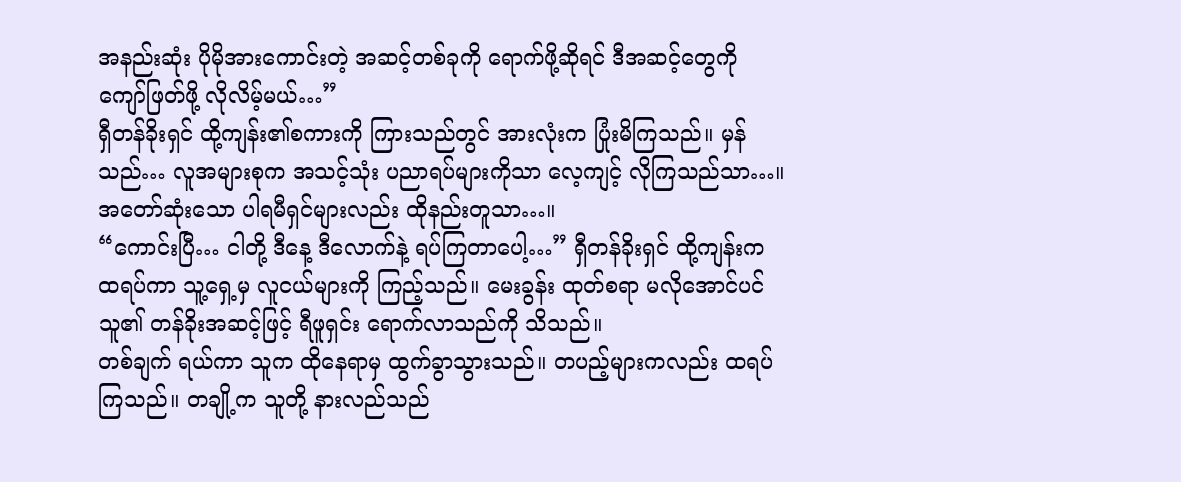အနည်းဆုံး ပိုမိုအားကောင်းတဲ့ အဆင့်တစ်ခုကို ရောက်ဖို့ဆိုရင် ဒီအဆင့်တွေကို ကျော်ဖြတ်ဖို့ လိုလိမ့်မယ်…”
ရှီတန်ခိုးရှင် ထို့ကျန်း၏စကားကို ကြားသည်တွင် အားလုံးက ပြုံးမိကြသည်။ မှန်သည်… လူအများစုက အသင့်သုံး ပညာရပ်များကိုသာ လေ့ကျင့် လိုကြသည်သာ…။ အတော်ဆုံးသော ပါရမီရှင်များလည်း ထိုနည်းတူသာ…။
“ကောင်းပြီ… ငါတို့ ဒီနေ့ ဒီလောက်နဲ့ ရပ်ကြတာပေါ့…” ရှီတန်ခိုးရှင် ထို့ကျန်းက ထရပ်ကာ သူ့ရှေ့မှ လူငယ်များကို ကြည့်သည်။ မေးခွန်း ထုတ်စရာ မလိုအောင်ပင် သူ၏ တန်ခိုးအဆင့်ဖြင့် ရီဖူရှင်း ရောက်လာသည်ကို သိသည်။
တစ်ချက် ရယ်ကာ သူက ထိုနေရာမှ ထွက်ခွာသွားသည်။ တပည့်များကလည်း ထရပ်ကြသည်။ တချို့က သူတို့ နားလည်သည်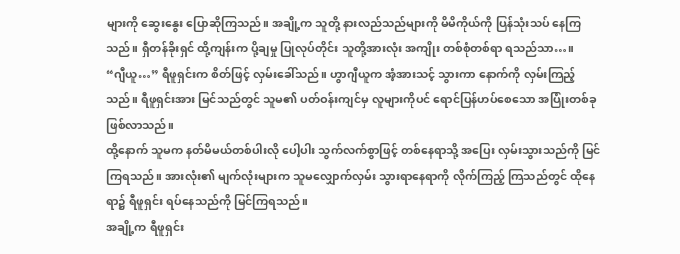များကို ဆွေးနွေး ပြောဆိုကြသည်။ အချို့က သူတို့ နားလည်သည်များကို မိမိကိုယ်ကို ပြန်သုံးသပ် နေကြသည်။ ရှီတန်ခိုးရှင် ထို့ကျန်းက ပို့ချမှု ပြုလုပ်တိုင်း သူတို့အားလုံး အကျိုး တစ်စုံတစ်ရာ ရသည်သာ…။
“ဂျီယူ…” ရီဖူရှင်းက စိတ်ဖြင့် လှမ်းခေါ်သည်။ ဟွာဂျီယူက အံ့အားသင့် သွားကာ နောက်ကို လှမ်းကြည့်သည်။ ရီဖူရှင်းအား မြင်သည်တွင် သူမ၏ ပတ်ဝန်းကျင်မှ လူများကိုပင် ရောင်ပြန်ဟပ်စေသော အပြုံးတစ်ခု ဖြစ်လာသည်။
ထို့နောက် သူမက နတ်မိမယ်တစ်ပါးလို ပေါ့ပါး သွက်လက်စွာဖြင့် တစ်နေရာသို့ အပြေး လှမ်းသွားသည်ကို မြင်ကြရသည်။ အားလုံး၏ မျက်လုံးများက သူမလျှောက်လှမ်း သွားရာနေရာကို လိုက်ကြည့် ကြသည်တွင် ထိုနေရာ၌ ရီဖူရှင်း ရပ်နေသည်ကို မြင်ကြရသည်။
အချို့က ရီဖူရှင်း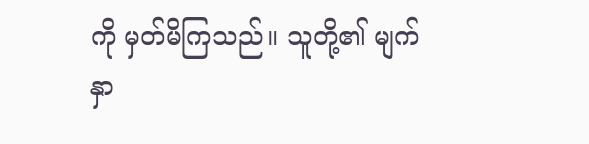ကို မှတ်မိကြသည်။ သူတို့၏ မျက်နှာ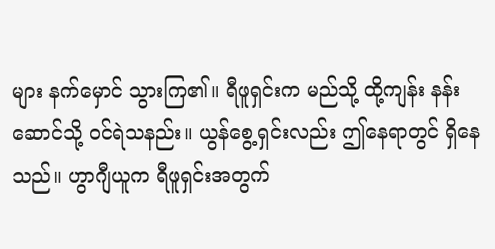များ နက်မှောင် သွားကြ၏။ ရီဖူရှင်းက မည်သို့ ထို့ကျန်း နန်းဆောင်သို့ ဝင်ရဲသနည်း။ ယွန်စွေ့ရှင်းလည်း ဤနေရာတွင် ရှိနေသည်။ ဟွာဂျီယူက ရီဖူရှင်းအတွက်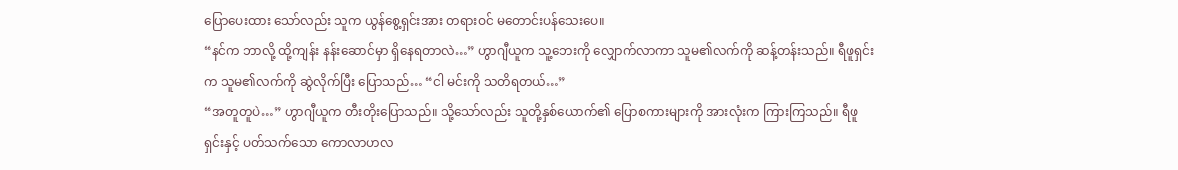ပြောပေးထား သော်လည်း သူက ယွန်စွေ့ရှင်းအား တရားဝင် မတောင်းပန်သေးပေ။
“နင်က ဘာလို့ ထို့ကျန်း နန်းဆောင်မှာ ရှိနေရတာလဲ…” ဟွာဂျီယူက သူ့ဘေးကို လျှောက်လာကာ သူမ၏လက်ကို ဆန့်တန်းသည်။ ရီဖူရှင်းက သူမ၏လက်ကို ဆွဲလိုက်ပြီး ပြောသည်… “ငါ မင်းကို သတိရတယ်…”
“အတူတူပဲ…” ဟွာဂျီယူက တီးတိုးပြောသည်။ သို့သော်လည်း သူတို့နှစ်ယောက်၏ ပြောစကားများကို အားလုံးက ကြားကြသည်။ ရီဖူရှင်းနှင့် ပတ်သက်သော ကောလာဟလ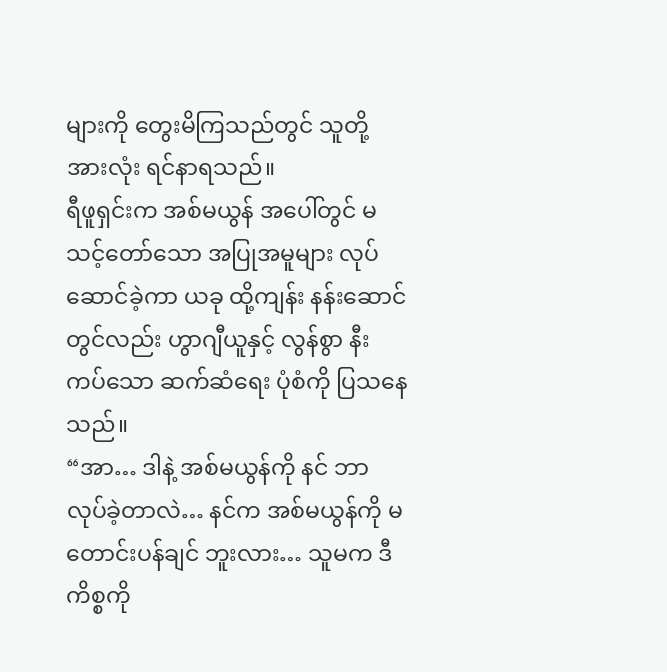များကို တွေးမိကြသည်တွင် သူတို့အားလုံး ရင်နာရသည်။
ရီဖူရှင်းက အစ်မယွန် အပေါ်တွင် မသင့်တော်သော အပြုအမူများ လုပ်ဆောင်ခဲ့ကာ ယခု ထို့ကျန်း နန်းဆောင်တွင်လည်း ဟွာဂျီယူနှင့် လွန်စွာ နီးကပ်သော ဆက်ဆံရေး ပုံစံကို ပြသနေသည်။
“အာ… ဒါနဲ့ အစ်မယွန်ကို နင် ဘာလုပ်ခဲ့တာလဲ… နင်က အစ်မယွန်ကို မတောင်းပန်ချင် ဘူးလား… သူမက ဒီကိစ္စကို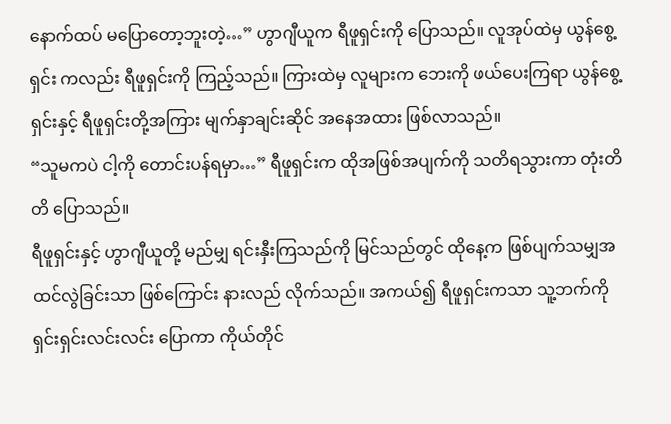နောက်ထပ် မပြောတော့ဘူးတဲ့…” ဟွာဂျီယူက ရီဖူရှင်းကို ပြောသည်။ လူအုပ်ထဲမှ ယွန်စွေ့ရှင်း ကလည်း ရီဖူရှင်းကို ကြည့်သည်။ ကြားထဲမှ လူများက ဘေးကို ဖယ်ပေးကြရာ ယွန်စွေ့ရှင်းနှင့် ရီဖူရှင်းတို့အကြား မျက်နှာချင်းဆိုင် အနေအထား ဖြစ်လာသည်။
“သူမကပဲ ငါ့ကို တောင်းပန်ရမှာ…” ရီဖူရှင်းက ထိုအဖြစ်အပျက်ကို သတိရသွားကာ တုံးတိတိ ပြောသည်။
ရီဖူရှင်းနှင့် ဟွာဂျီယူတို့ မည်မျှ ရင်းနှီးကြသည်ကို မြင်သည်တွင် ထိုနေ့က ဖြစ်ပျက်သမျှအထင်လွဲခြင်းသာ ဖြစ်ကြောင်း နားလည် လိုက်သည်။ အကယ်၍ ရီဖူရှင်းကသာ သူ့ဘက်ကို ရှင်းရှင်းလင်းလင်း ပြောကာ ကိုယ်တိုင်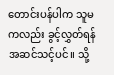တောင်းပန်ပါက သူမကလည်း ခွင့်လွှတ်ရန် အဆင်သင့်ပင်။ သို့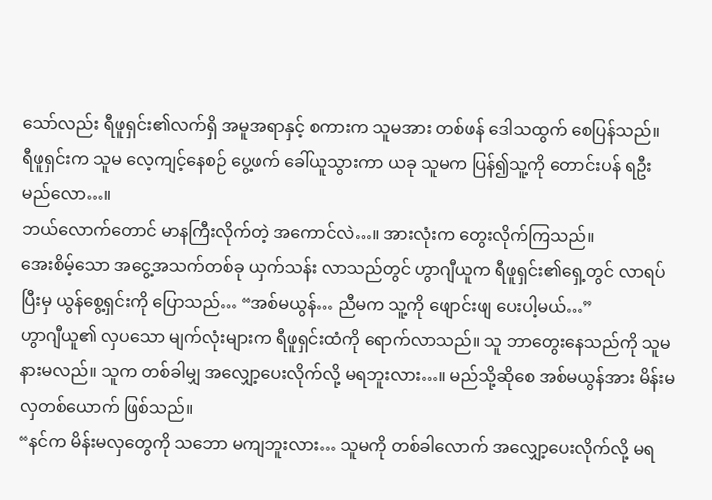သော်လည်း ရီဖူရှင်း၏လက်ရှိ အမူအရာနှင့် စကားက သူမအား တစ်ဖန် ဒေါသထွက် စေပြန်သည်။
ရီဖူရှင်းက သူမ လေ့ကျင့်နေစဉ် ပွေ့ဖက် ခေါ်ယူသွားကာ ယခု သူမက ပြန်၍သူ့ကို တောင်းပန် ရဦးမည်လော…။
ဘယ်လောက်တောင် မာနကြီးလိုက်တဲ့ အကောင်လဲ…။ အားလုံးက တွေးလိုက်ကြသည်။
အေးစိမ့်သော အငွေ့အသက်တစ်ခု ယှက်သန်း လာသည်တွင် ဟွာဂျီယူက ရီဖူရှင်း၏ရှေ့တွင် လာရပ်ပြီးမှ ယွန်စွေ့ရှင်းကို ပြောသည်… “အစ်မယွန်… ညီမက သူ့ကို ဖျောင်းဖျ ပေးပါ့မယ်…”
ဟွာဂျီယူ၏ လှပသော မျက်လုံးများက ရီဖူရှင်းထံကို ရောက်လာသည်။ သူ ဘာတွေးနေသည်ကို သူမ နားမလည်။ သူက တစ်ခါမျှ အလျှော့ပေးလိုက်လို့ မရဘူးလား…။ မည်သို့ဆိုစေ အစ်မယွန်အား မိန်းမလှတစ်ယောက် ဖြစ်သည်။
“နင်က မိန်းမလှတွေကို သဘော မကျဘူးလား… သူမကို တစ်ခါလောက် အလျှော့ပေးလိုက်လို့ မရ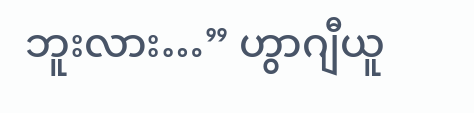ဘူးလား…” ဟွာဂျီယူ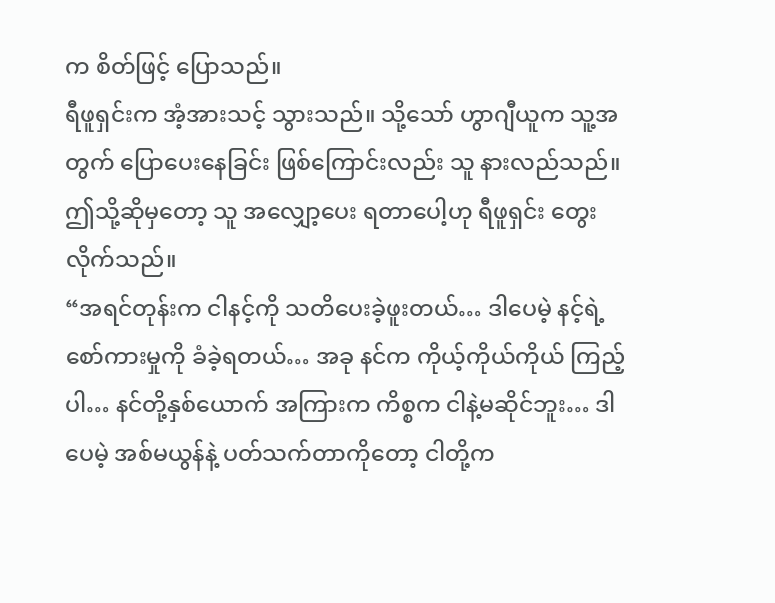က စိတ်ဖြင့် ပြောသည်။
ရီဖူရှင်းက အံ့အားသင့် သွားသည်။ သို့သော် ဟွာဂျီယူက သူ့အတွက် ပြောပေးနေခြင်း ဖြစ်ကြောင်းလည်း သူ နားလည်သည်။ ဤသို့ဆိုမှတော့ သူ အလျှော့ပေး ရတာပေါ့ဟု ရီဖူရှင်း တွေးလိုက်သည်။
“အရင်တုန်းက ငါနင့်ကို သတိပေးခဲ့ဖူးတယ်… ဒါပေမဲ့ နင့်ရဲ့ စော်ကားမှုကို ခံခဲ့ရတယ်… အခု နင်က ကိုယ့်ကိုယ်ကိုယ် ကြည့်ပါ… နင်တို့နှစ်ယောက် အကြားက ကိစ္စက ငါနဲ့မဆိုင်ဘူး… ဒါပေမဲ့ အစ်မယွန်နဲ့ ပတ်သက်တာကိုတော့ ငါတို့က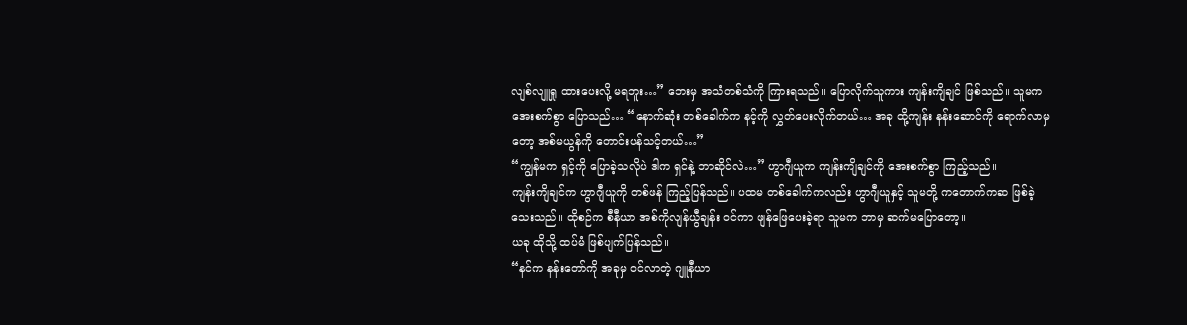လျစ်လျူရှု ထားပေးလို့ မရဘူး…” ဘေးမှ အသံတစ်သံကို ကြားရသည်။ ပြောလိုက်သူကား ကျန်းကျိချင် ဖြစ်သည်။ သူမက အေးစက်စွာ ပြောသည်… “နောက်ဆုံး တစ်ခေါက်က နင့်ကို လွှတ်ပေးလိုက်တယ်… အခု ထို့ကျန်း နန်းဆောင်ကို ရောက်လာမှတော့ အစ်မယွန်ကို တောင်းပန်သင့်တယ်…”
“ကျွန်မက ရှင့်ကို ပြောခဲ့သလိုပဲ ဒါက ရှင်နဲ့ ဘာဆိုင်လဲ…” ဟွာဂျီယူက ကျန်းကျိချင်ကို အေးစက်စွာ ကြည့်သည်။
ကျန်းကျိချင်က ဟွာဂျီယူကို တစ်ဖန် ကြည့်ပြန်သည်။ ပထမ တစ်ခေါက်ကလည်း ဟွာဂျီယူနှင့် သူမတို့ ကတောက်ကဆ ဖြစ်ခဲ့သေးသည်။ ထိုစဉ်က စီနီယာ အစ်ကိုလျန်ယွီချန်း ဝင်ကာ ဖျန်ဖြေပေးခဲ့ရာ သူမက ဘာမှ ဆက်မပြောတော့။
ယခု ထိုသို့ ထပ်မံ ဖြစ်ပျက်ပြန်သည်။
“နင်က နန်းတော်ကို အခုမှ ဝင်လာတဲ့ ဂျူနီယာ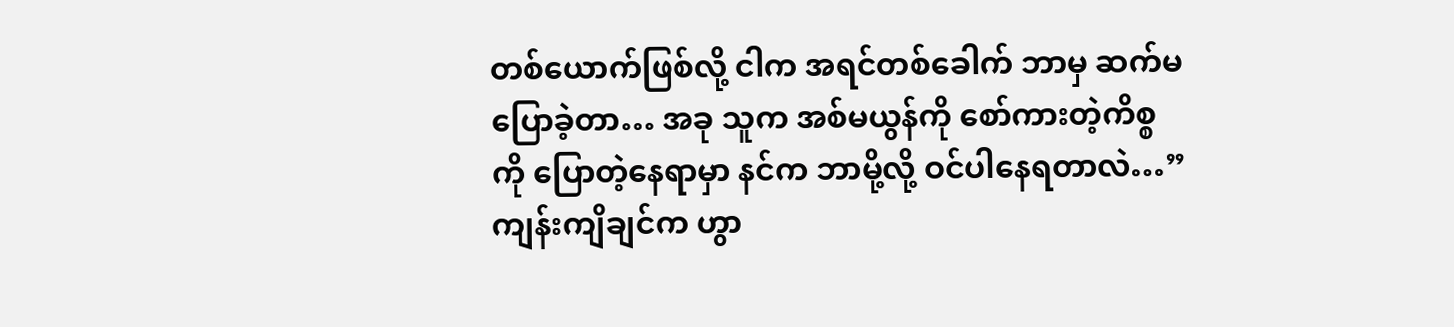တစ်ယောက်ဖြစ်လို့ ငါက အရင်တစ်ခေါက် ဘာမှ ဆက်မပြောခဲ့တာ… အခု သူက အစ်မယွန်ကို စော်ကားတဲ့ကိစ္စကို ပြောတဲ့နေရာမှာ နင်က ဘာမို့လို့ ဝင်ပါနေရတာလဲ…” ကျန်းကျိချင်က ဟွာ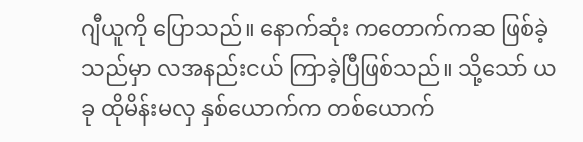ဂျီယူကို ပြောသည်။ နောက်ဆုံး ကတောက်ကဆ ဖြစ်ခဲ့သည်မှာ လအနည်းငယ် ကြာခဲ့ပြီဖြစ်သည်။ သို့သော် ယခု ထိုမိန်းမလှ နှစ်ယောက်က တစ်ယောက်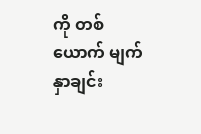ကို တစ်ယောက် မျက်နှာချင်း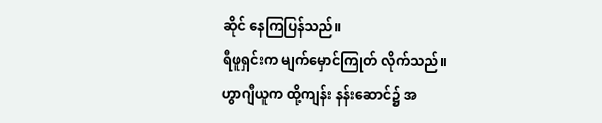ဆိုင် နေကြပြန်သည်။
ရီဖူရှင်းက မျက်မှောင်ကြုတ် လိုက်သည်။
ဟွာဂျီယူက ထို့ကျန်း နန်းဆောင်၌ အ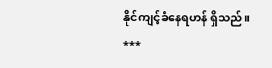နိုင်ကျင့်ခံနေရဟန် ရှိသည်။
***